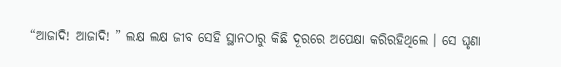“ଆଜାଦି! ଆଜାଦି! ” ଲକ୍ଷ ଲକ୍ଷ ଜୀବ ସେହି ସ୍ଥାନଠାରୁ କିଛି ଦୂରରେ ଅପେକ୍ଷା କରିରହିଥିଲେ । ସେ ଘୃଣା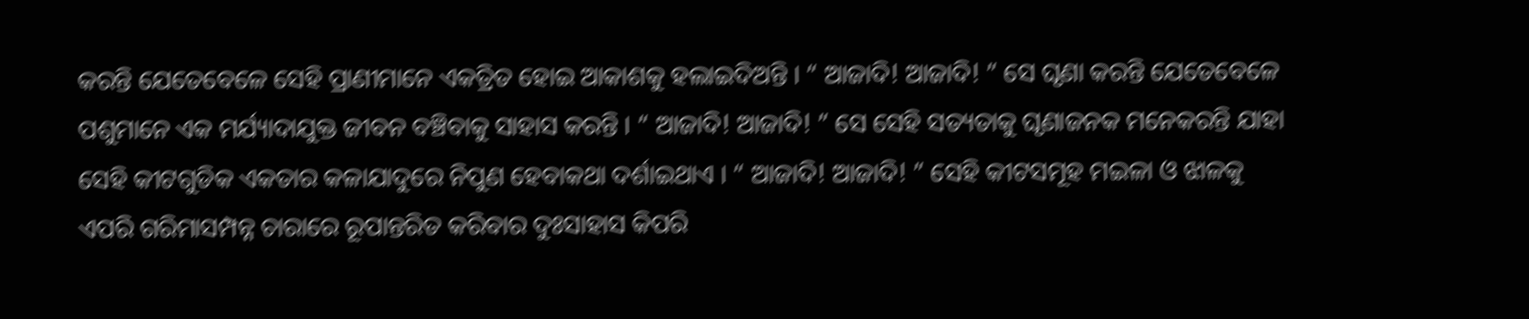କରନ୍ତି ଯେତେବେଳେ ସେହି ପ୍ରାଣୀମାନେ ଏକତ୍ରିତ ହୋଇ ଆକାଶକୁ ହଲାଇଦିଅନ୍ତି । “ ଆଜାଦି! ଆଜାଦି! ” ସେ ଘୃଣା କରନ୍ତି ଯେତେବେଳେ ପଶୁମାନେ ଏକ ମର୍ଯ୍ୟାଦାଯୁକ୍ତ ଜୀବନ ବଞ୍ଚିବାକୁ ସାହାସ କରନ୍ତି । “ ଆଜାଦି! ଆଜାଦି! ” ସେ ସେହି ସତ୍ୟତାକୁ ଘୃଣାଜନକ ମନେକରନ୍ତି ଯାହା ସେହି କୀଟଗୁଡିକ ଏକତାର କଳାଯାଦୁରେ ନିପୁଣ ହେବାକଥା ଦର୍ଶାଇଥାଏ । “ ଆଜାଦି! ଆଜାଦି! ” ସେହି କୀଟସମୂହ ମଇଳା ଓ ଝାଳକୁ ଏପରି ଗରିମାସମ୍ପନ୍ନ ଚାରାରେ ରୂପାନ୍ତରିତ କରିବାର ଦୁଃସାହାସ କିପରି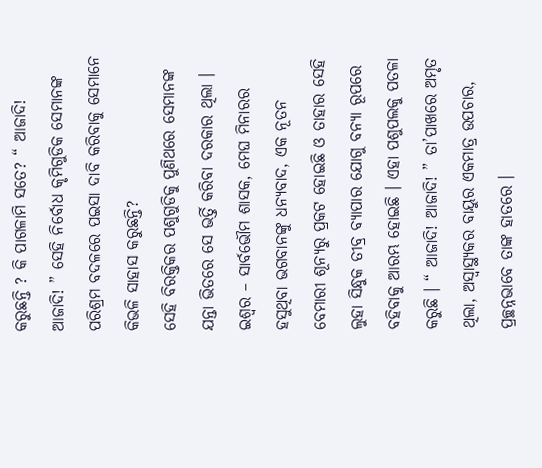କରୁଛନ୍ତି ? କି ପାଗଳାମି ସତେ? “ ଆଜାଦି! ଆଜାଦି! ” ସେହି ନିର୍ବୋଧ କୃମିଗୁଡିକ ସେମାନଙ୍କ ପରିଶ୍ରମ ବଦଳରେ ପଇସା ଦାବି କରିବାକୁ ସେମାନେ କିଭଳି ସାହାସ କରୁଛନ୍ତି?
ସେହି ବିରକ୍ତିକର ପଶୁଗୁଡିକୁ ପୁଣିଥରେ ସେମାନଙ୍କ ଯନ୍ତା ଭିତରେ ସେ ଭର୍ତ୍ତି କରିବା ଦରକାର ଥିଲା । ଇଶ୍ୱର – ସାର୍ବଭୌମ ଶାସକ, ମେଘ ମିନାରର ହସୁଥିବା ଭଗବାନଙ୍କୁ ଧନ୍ୟବାଦ, ଏକ ନୂତନ ବେମାରୀ ଶୂନ୍ୟରୁ ପ୍ରକଟ ହୋଇଛି ଓ ତାହାର ସେହି ଲୁହା ସିନ୍ଧୁକ ତୀବ୍ର ବ୍ୟାପାର ଯୋଗୁ ବନ୍ୟା ରୂପରେ ବହିବାକୁ ଆରମ୍ଭ ହୋଇଛି । ଏହା ପଶୁପଲକୁ ପତଳା କରୁଛି । “ ଆଜାଦି! ଆଜାଦି! ” ତା’ପାଖରେ ଅମୃତ ଥିଲା, ଅସ୍ୱାସ୍ଥ୍ୟକର ବାୟୁର ଏକମାତ୍ର ଉପଚାର, ପ୍ରଚ୍ଛନ୍ନଭାବେ ତାଙ୍କ ହାତରେ ।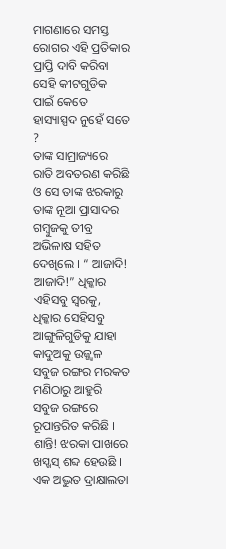ମାଗଣାରେ ସମସ୍ତ ରୋଗର ଏହି ପ୍ରତିକାର ପ୍ରାପ୍ତି ଦାବି କରିବା ସେହି କୀଟଗୁଡିକ ପାଇଁ କେତେ ହାସ୍ୟାସ୍ପଦ ନୁହେଁ ସତେ ?
ତାଙ୍କ ସାମ୍ରାଜ୍ୟରେ ରାତି ଅବତରଣ କରିଛି ଓ ସେ ତାଙ୍କ ଝରକାରୁ ତାଙ୍କ ନୂଆ ପ୍ରାସାଦର ଗମ୍ବୁଜକୁ ତୀବ୍ର ଅଭିଳାଷ ସହିତ ଦେଖିଲେ । “ ଆଜାଦି! ଆଜାଦି!” ଧିକ୍କାର ଏହିସବୁ ସ୍ୱରକୁ, ଧିକ୍କାର ସେହିସବୁ ଆଙ୍ଗୁଳିଗୁଡିକୁ ଯାହା କାଦୁଅକୁ ଉଜ୍ଜ୍ୱଳ ସବୁଜ ରଙ୍ଗର ମରକତ ମଣିଠାରୁ ଆହୁରି ସବୁଜ ରଙ୍ଗରେ ରୂପାନ୍ତରିତ କରିଛି । ଶାନ୍ତି! ଝରକା ପାଖରେ ଖସ୍ଖସ୍ ଶବ୍ଦ ହେଉଛି । ଏକ ଅଦ୍ଭୁତ ଦ୍ରାକ୍ଷାଲତା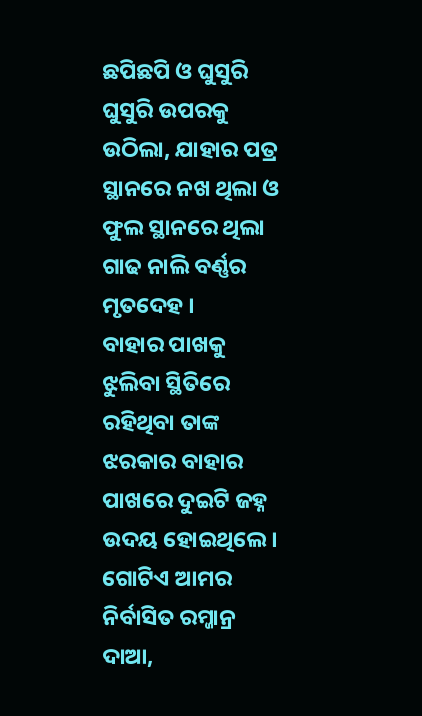ଛପିଛପି ଓ ଘୁସୁରି ଘୁସୁରି ଉପରକୁ ଉଠିଲା, ଯାହାର ପତ୍ର ସ୍ଥାନରେ ନଖ ଥିଲା ଓ ଫୁଲ ସ୍ଥାନରେ ଥିଲା ଗାଢ ନାଲି ବର୍ଣ୍ଣର ମୃତଦେହ ।
ବାହାର ପାଖକୁ ଝୁଲିବା ସ୍ଥିତିରେ ରହିଥିବା ତାଙ୍କ ଝରକାର ବାହାର ପାଖରେ ଦୁଇଟି ଜହ୍ନ ଉଦୟ ହୋଇଥିଲେ । ଗୋଟିଏ ଆମର ନିର୍ବାସିତ ରମ୍ଜାନ୍ର ଦାଆ,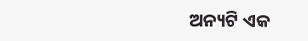ଅନ୍ୟଟି ଏକ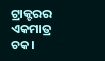ଟ୍ରାକ୍ଟରର ଏକମାତ୍ର ଚକ।